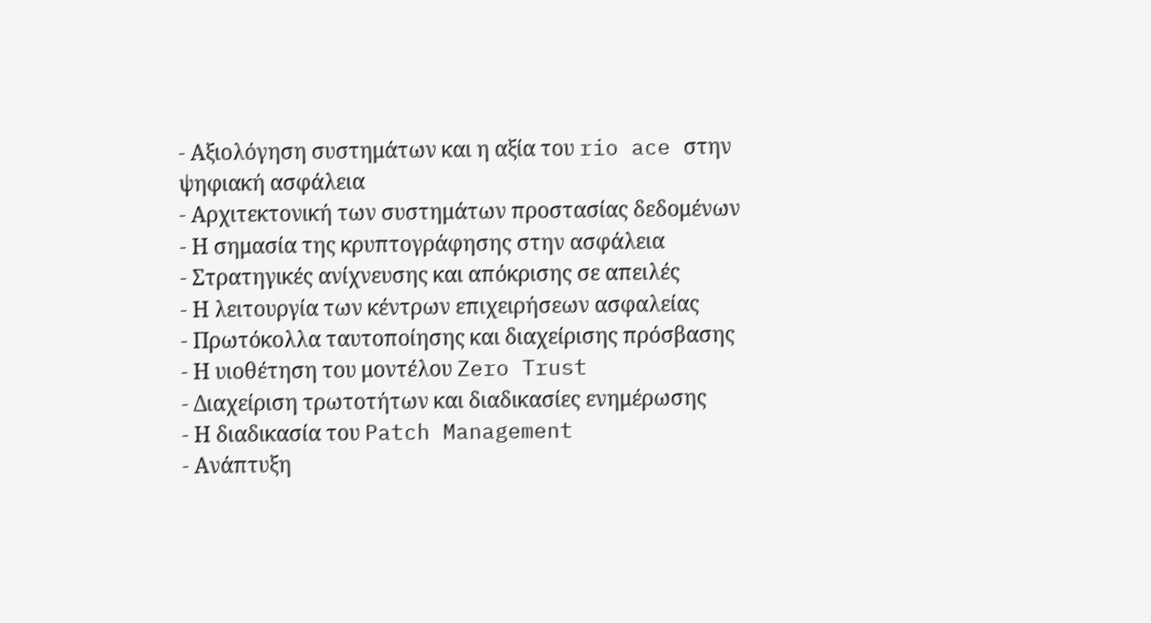- Αξιολόγηση συστημάτων και η αξία του rio ace στην ψηφιακή ασφάλεια
- Αρχιτεκτονική των συστημάτων προστασίας δεδομένων
- Η σημασία της κρυπτογράφησης στην ασφάλεια
- Στρατηγικές ανίχνευσης και απόκρισης σε απειλές
- Η λειτουργία των κέντρων επιχειρήσεων ασφαλείας
- Πρωτόκολλα ταυτοποίησης και διαχείρισης πρόσβασης
- Η υιοθέτηση του μοντέλου Zero Trust
- Διαχείριση τρωτοτήτων και διαδικασίες ενημέρωσης
- Η διαδικασία του Patch Management
- Ανάπτυξη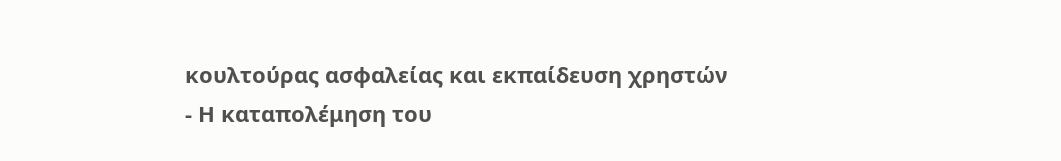κουλτούρας ασφαλείας και εκπαίδευση χρηστών
- Η καταπολέμηση του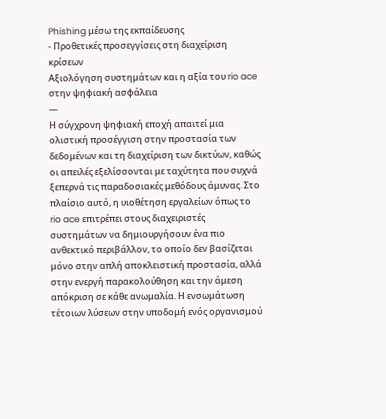Phishing μέσω της εκπαίδευσης
- Προθετικές προσεγγίσεις στη διαχείριση κρίσεων
Αξιολόγηση συστημάτων και η αξία του rio ace στην ψηφιακή ασφάλεια
—
Η σύγχρονη ψηφιακή εποχή απαιτεί μια ολιστική προσέγγιση στην προστασία των δεδομένων και τη διαχείριση των δικτύων, καθώς οι απειλές εξελίσσονται με ταχύτητα που συχνά ξεπερνά τις παραδοσιακές μεθόδους άμυνας. Στο πλαίσιο αυτό, η υιοθέτηση εργαλείων όπως το rio ace επιτρέπει στους διαχειριστές συστημάτων να δημιουργήσουν ένα πιο ανθεκτικό περιβάλλον, το οποίο δεν βασίζεται μόνο στην απλή αποκλειστική προστασία, αλλά στην ενεργή παρακολούθηση και την άμεση απόκριση σε κάθε ανωμαλία. Η ενσωμάτωση τέτοιων λύσεων στην υποδομή ενός οργανισμού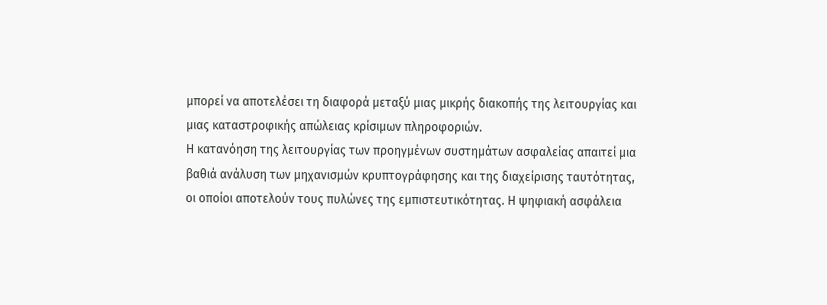μπορεί να αποτελέσει τη διαφορά μεταξύ μιας μικρής διακοπής της λειτουργίας και μιας καταστροφικής απώλειας κρίσιμων πληροφοριών.
Η κατανόηση της λειτουργίας των προηγμένων συστημάτων ασφαλείας απαιτεί μια βαθιά ανάλυση των μηχανισμών κρυπτογράφησης και της διαχείρισης ταυτότητας, οι οποίοι αποτελούν τους πυλώνες της εμπιστευτικότητας. Η ψηφιακή ασφάλεια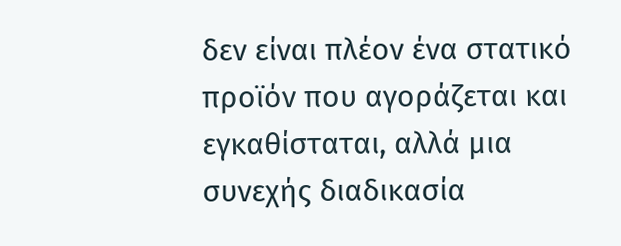δεν είναι πλέον ένα στατικό προϊόν που αγοράζεται και εγκαθίσταται, αλλά μια συνεχής διαδικασία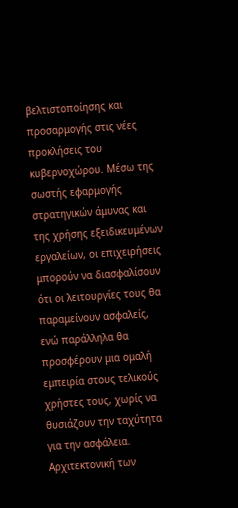βελτιστοποίησης και προσαρμογής στις νέες προκλήσεις του κυβερνοχώρου. Μέσω της σωστής εφαρμογής στρατηγικών άμυνας και της χρήσης εξειδικευμένων εργαλείων, οι επιχειρήσεις μπορούν να διασφαλίσουν ότι οι λειτουργίες τους θα παραμείνουν ασφαλείς, ενώ παράλληλα θα προσφέρουν μια ομαλή εμπειρία στους τελικούς χρήστες τους, χωρίς να θυσιάζουν την ταχύτητα για την ασφάλεια.
Αρχιτεκτονική των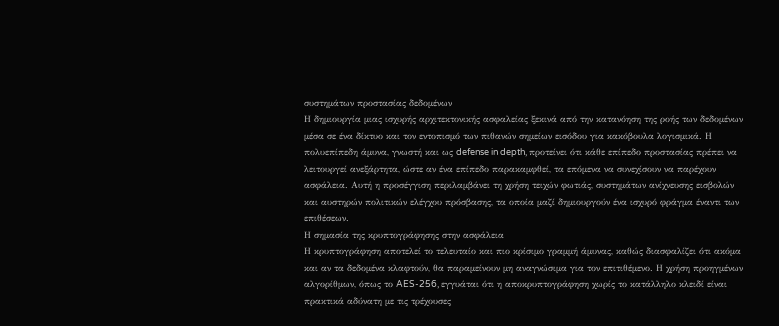συστημάτων προστασίας δεδομένων
Η δημιουργία μιας ισχυρής αρχιτεκτονικής ασφαλείας ξεκινά από την κατανόηση της ροής των δεδομένων μέσα σε ένα δίκτυο και τον εντοπισμό των πιθανών σημείων εισόδου για κακόβουλα λογισμικά. Η πολυεπίπεδη άμυνα, γνωστή και ως defense in depth, προτείνει ότι κάθε επίπεδο προστασίας πρέπει να λειτουργεί ανεξάρτητα, ώστε αν ένα επίπεδο παρακαμφθεί, τα επόμενα να συνεχίσουν να παρέχουν ασφάλεια. Αυτή η προσέγγιση περιλαμβάνει τη χρήση τειχών φωτιάς, συστημάτων ανίχνευσης εισβολών και αυστηρών πολιτικών ελέγχου πρόσβασης, τα οποία μαζί δημιουργούν ένα ισχυρό φράγμα έναντι των επιθέσεων.
Η σημασία της κρυπτογράφησης στην ασφάλεια
Η κρυπτογράφηση αποτελεί το τελευταίο και πιο κρίσιμο γραμμή άμυνας, καθώς διασφαλίζει ότι ακόμα και αν τα δεδομένα κλαφτούν, θα παραμείνουν μη αναγνώσιμα για τον επιτιθέμενο. Η χρήση προηγμένων αλγορίθμων, όπως το AES-256, εγγυάται ότι η αποκρυπτογράφηση χωρίς το κατάλληλο κλειδί είναι πρακτικά αδύνατη με τις τρέχουσες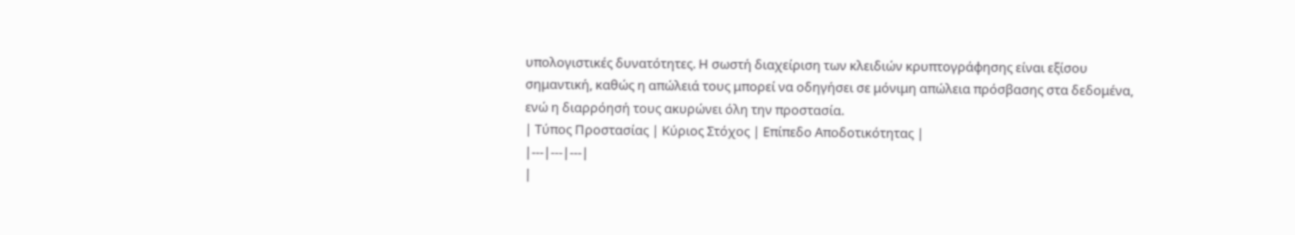υπολογιστικές δυνατότητες. Η σωστή διαχείριση των κλειδιών κρυπτογράφησης είναι εξίσου σημαντική, καθώς η απώλειά τους μπορεί να οδηγήσει σε μόνιμη απώλεια πρόσβασης στα δεδομένα, ενώ η διαρρόησή τους ακυρώνει όλη την προστασία.
| Τύπος Προστασίας | Κύριος Στόχος | Επίπεδο Αποδοτικότητας |
|---|---|---|
|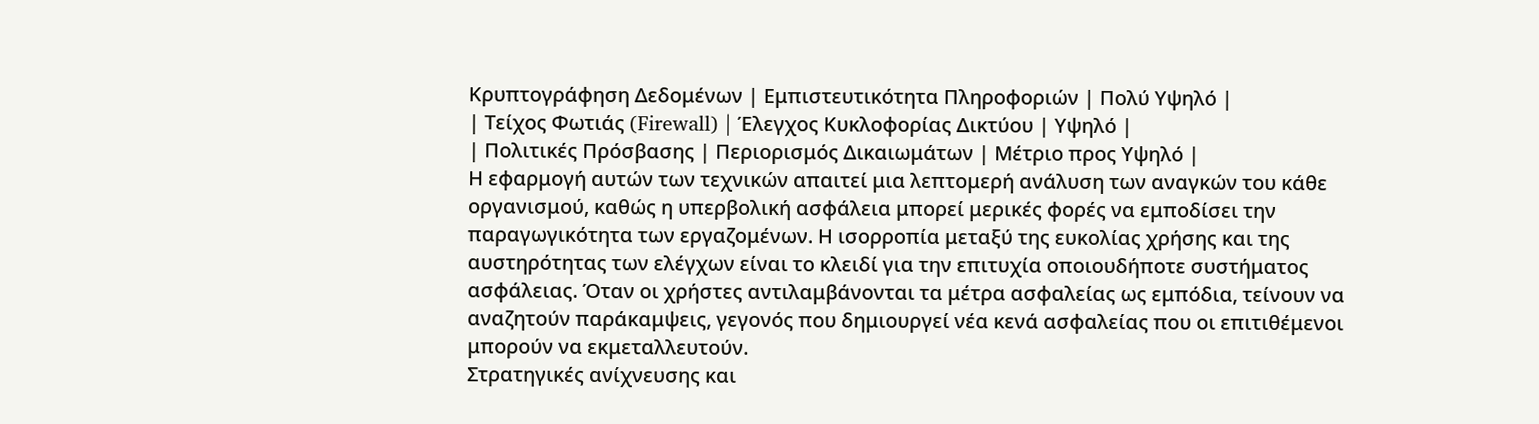Κρυπτογράφηση Δεδομένων | Εμπιστευτικότητα Πληροφοριών | Πολύ Υψηλό |
| Τείχος Φωτιάς (Firewall) | Έλεγχος Κυκλοφορίας Δικτύου | Υψηλό |
| Πολιτικές Πρόσβασης | Περιορισμός Δικαιωμάτων | Μέτριο προς Υψηλό |
Η εφαρμογή αυτών των τεχνικών απαιτεί μια λεπτομερή ανάλυση των αναγκών του κάθε οργανισμού, καθώς η υπερβολική ασφάλεια μπορεί μερικές φορές να εμποδίσει την παραγωγικότητα των εργαζομένων. Η ισορροπία μεταξύ της ευκολίας χρήσης και της αυστηρότητας των ελέγχων είναι το κλειδί για την επιτυχία οποιουδήποτε συστήματος ασφάλειας. Όταν οι χρήστες αντιλαμβάνονται τα μέτρα ασφαλείας ως εμπόδια, τείνουν να αναζητούν παράκαμψεις, γεγονός που δημιουργεί νέα κενά ασφαλείας που οι επιτιθέμενοι μπορούν να εκμεταλλευτούν.
Στρατηγικές ανίχνευσης και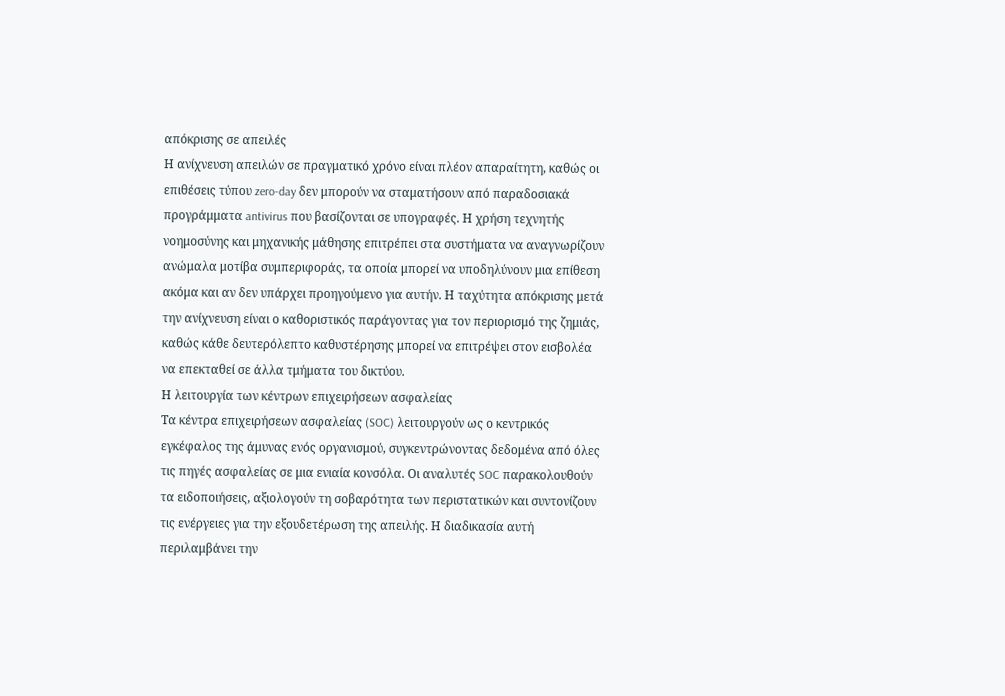απόκρισης σε απειλές
Η ανίχνευση απειλών σε πραγματικό χρόνο είναι πλέον απαραίτητη, καθώς οι επιθέσεις τύπου zero-day δεν μπορούν να σταματήσουν από παραδοσιακά προγράμματα antivirus που βασίζονται σε υπογραφές. Η χρήση τεχνητής νοημοσύνης και μηχανικής μάθησης επιτρέπει στα συστήματα να αναγνωρίζουν ανώμαλα μοτίβα συμπεριφοράς, τα οποία μπορεί να υποδηλύνουν μια επίθεση ακόμα και αν δεν υπάρχει προηγούμενο για αυτήν. Η ταχύτητα απόκρισης μετά την ανίχνευση είναι ο καθοριστικός παράγοντας για τον περιορισμό της ζημιάς, καθώς κάθε δευτερόλεπτο καθυστέρησης μπορεί να επιτρέψει στον εισβολέα να επεκταθεί σε άλλα τμήματα του δικτύου.
Η λειτουργία των κέντρων επιχειρήσεων ασφαλείας
Τα κέντρα επιχειρήσεων ασφαλείας (SOC) λειτουργούν ως ο κεντρικός εγκέφαλος της άμυνας ενός οργανισμού, συγκεντρώνοντας δεδομένα από όλες τις πηγές ασφαλείας σε μια ενιαία κονσόλα. Οι αναλυτές SOC παρακολουθούν τα ειδοποιήσεις, αξιολογούν τη σοβαρότητα των περιστατικών και συντονίζουν τις ενέργειες για την εξουδετέρωση της απειλής. Η διαδικασία αυτή περιλαμβάνει την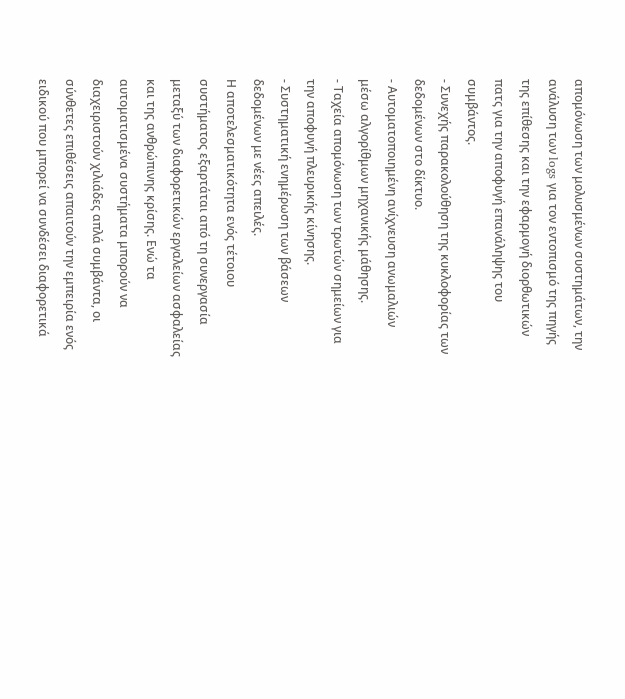απομόνωση των μολυσμένων συστημάτων, την ανάλυση των logs για τον εντοπισμό της πηγής της επίθεσης και την εφαρμογή διορθωτικών πατς για την αποφυγή επανάληψης του συμβάντος.
- Συνεχής παρακολούθηση της κυκλοφορίας των δεδομένων στο δίκτυο.
- Αυτοματοποιημένη ανίχνευση ανωμαλιών μέσω αλγορίθμων μηχανικής μάθησης.
- Ταχεία απομόνωση των τρωτών σημείων για την αποφυγή πλευρικής κίνησης.
- Συστηματική ενημέρωση των βάσεων δεδομένων με νέες απειλές.
Η αποτελεσματικότητα ενός τέτοιου συστήματος εξαρτάται από τη συνεργασία μεταξύ των διαφορετικών εργαλείων ασφαλείας και της ανθρώπινης κρίσης. Ενώ τα αυτοματισμένα συστήματα μπορούν να διαχειριστούν χιλιάδες απλά συμβάντα, οι σύνθετες επιθέσεις απαιτούν την εμπειρία ενός ειδικού που μπορεί να συνδέσει διαφορετικά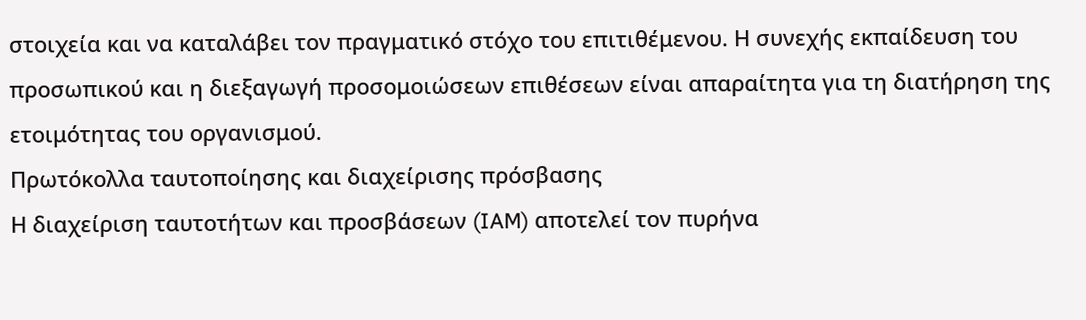στοιχεία και να καταλάβει τον πραγματικό στόχο του επιτιθέμενου. Η συνεχής εκπαίδευση του προσωπικού και η διεξαγωγή προσομοιώσεων επιθέσεων είναι απαραίτητα για τη διατήρηση της ετοιμότητας του οργανισμού.
Πρωτόκολλα ταυτοποίησης και διαχείρισης πρόσβασης
Η διαχείριση ταυτοτήτων και προσβάσεων (IAM) αποτελεί τον πυρήνα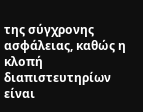της σύγχρονης ασφάλειας, καθώς η κλοπή διαπιστευτηρίων είναι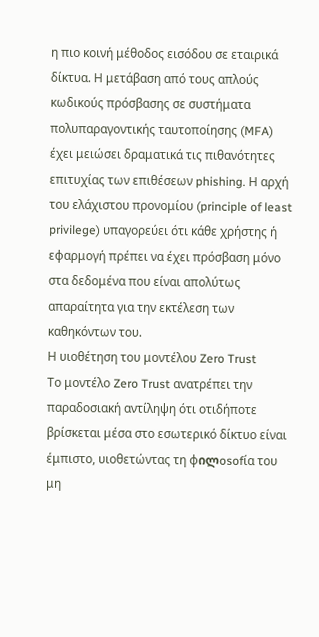η πιο κοινή μέθοδος εισόδου σε εταιρικά δίκτυα. Η μετάβαση από τους απλούς κωδικούς πρόσβασης σε συστήματα πολυπαραγοντικής ταυτοποίησης (MFA) έχει μειώσει δραματικά τις πιθανότητες επιτυχίας των επιθέσεων phishing. Η αρχή του ελάχιστου προνομίου (principle of least privilege) υπαγορεύει ότι κάθε χρήστης ή εφαρμογή πρέπει να έχει πρόσβαση μόνο στα δεδομένα που είναι απολύτως απαραίτητα για την εκτέλεση των καθηκόντων του.
Η υιοθέτηση του μοντέλου Zero Trust
Το μοντέλο Zero Trust ανατρέπει την παραδοσιακή αντίληψη ότι οτιδήποτε βρίσκεται μέσα στο εσωτερικό δίκτυο είναι έμπιστο, υιοθετώντας τη φილosofία του μη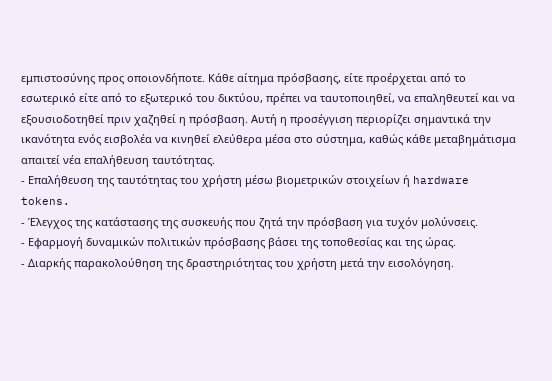εμπιστοσύνης προς οποιονδήποτε. Κάθε αίτημα πρόσβασης, είτε προέρχεται από το εσωτερικό είτε από το εξωτερικό του δικτύου, πρέπει να ταυτοποιηθεί, να επαληθευτεί και να εξουσιοδοτηθεί πριν χαζηθεί η πρόσβαση. Αυτή η προσέγγιση περιορίζει σημαντικά την ικανότητα ενός εισβολέα να κινηθεί ελεύθερα μέσα στο σύστημα, καθώς κάθε μεταβημάτισμα απαιτεί νέα επαλήθευση ταυτότητας.
- Επαλήθευση της ταυτότητας του χρήστη μέσω βιομετρικών στοιχείων ή hardware tokens.
- Έλεγχος της κατάστασης της συσκευής που ζητά την πρόσβαση για τυχόν μολύνσεις.
- Εφαρμογή δυναμικών πολιτικών πρόσβασης βάσει της τοποθεσίας και της ώρας.
- Διαρκής παρακολούθηση της δραστηριότητας του χρήστη μετά την εισολόγηση.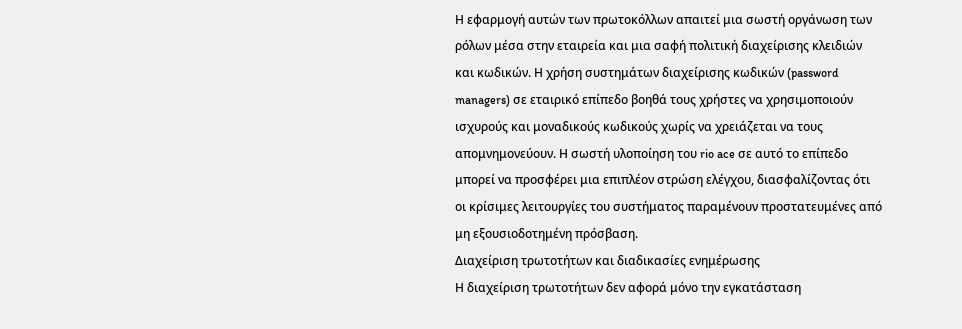Η εφαρμογή αυτών των πρωτοκόλλων απαιτεί μια σωστή οργάνωση των ρόλων μέσα στην εταιρεία και μια σαφή πολιτική διαχείρισης κλειδιών και κωδικών. Η χρήση συστημάτων διαχείρισης κωδικών (password managers) σε εταιρικό επίπεδο βοηθά τους χρήστες να χρησιμοποιούν ισχυρούς και μοναδικούς κωδικούς χωρίς να χρειάζεται να τους απομνημονεύουν. Η σωστή υλοποίηση του rio ace σε αυτό το επίπεδο μπορεί να προσφέρει μια επιπλέον στρώση ελέγχου, διασφαλίζοντας ότι οι κρίσιμες λειτουργίες του συστήματος παραμένουν προστατευμένες από μη εξουσιοδοτημένη πρόσβαση.
Διαχείριση τρωτοτήτων και διαδικασίες ενημέρωσης
Η διαχείριση τρωτοτήτων δεν αφορά μόνο την εγκατάσταση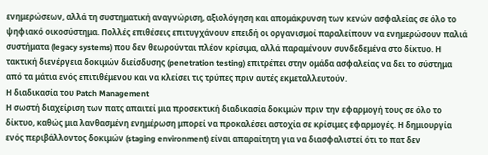ενημερώσεων, αλλά τη συστηματική αναγνώριση, αξιολόγηση και απομάκρυνση των κενών ασφαλείας σε όλο το ψηφιακό οικοσύστημα. Πολλές επιθέσεις επιτυγχάνουν επειδή οι οργανισμοί παραλείπουν να ενημερώσουν παλιά συστήματα (legacy systems) που δεν θεωρούνται πλέον κρίσιμα, αλλά παραμένουν συνδεδεμένα στο δίκτυο. Η τακτική διενέργεια δοκιμών διείσδυσης (penetration testing) επιτρέπει στην ομάδα ασφαλείας να δει το σύστημα από τα μάτια ενός επιτιθέμενου και να κλείσει τις τρύπες πριν αυτές εκμεταλλευτούν.
Η διαδικασία του Patch Management
Η σωστή διαχείριση των πατς απαιτεί μια προσεκτική διαδικασία δοκιμών πριν την εφαρμογή τους σε όλο το δίκτυο, καθώς μια λανθασμένη ενημέρωση μπορεί να προκαλέσει αστοχία σε κρίσιμες εφαρμογές. Η δημιουργία ενός περιβάλλοντος δοκιμών (staging environment) είναι απαραίτητη για να διασφαλιστεί ότι το πατ δεν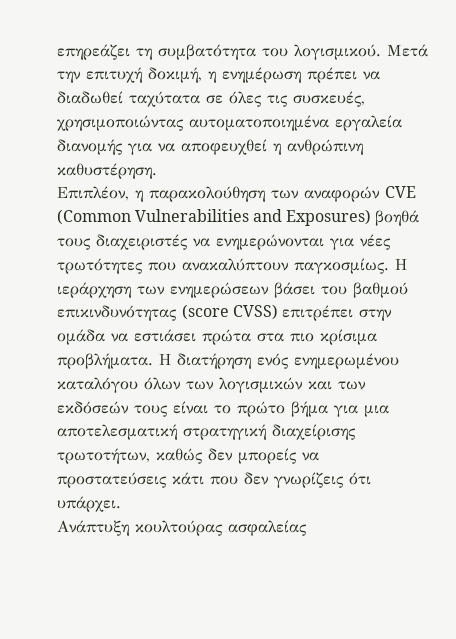επηρεάζει τη συμβατότητα του λογισμικού. Μετά την επιτυχή δοκιμή, η ενημέρωση πρέπει να διαδωθεί ταχύτατα σε όλες τις συσκευές, χρησιμοποιώντας αυτοματοποιημένα εργαλεία διανομής για να αποφευχθεί η ανθρώπινη καθυστέρηση.
Επιπλέον, η παρακολούθηση των αναφορών CVE (Common Vulnerabilities and Exposures) βοηθά τους διαχειριστές να ενημερώνονται για νέες τρωτότητες που ανακαλύπτουν παγκοσμίως. Η ιεράρχηση των ενημερώσεων βάσει του βαθμού επικινδυνότητας (score CVSS) επιτρέπει στην ομάδα να εστιάσει πρώτα στα πιο κρίσιμα προβλήματα. Η διατήρηση ενός ενημερωμένου καταλόγου όλων των λογισμικών και των εκδόσεών τους είναι το πρώτο βήμα για μια αποτελεσματική στρατηγική διαχείρισης τρωτοτήτων, καθώς δεν μπορείς να προστατεύσεις κάτι που δεν γνωρίζεις ότι υπάρχει.
Ανάπτυξη κουλτούρας ασφαλείας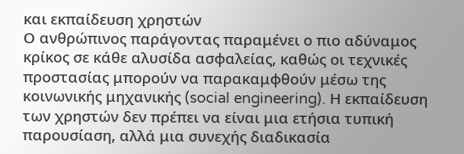και εκπαίδευση χρηστών
Ο ανθρώπινος παράγοντας παραμένει ο πιο αδύναμος κρίκος σε κάθε αλυσίδα ασφαλείας, καθώς οι τεχνικές προστασίας μπορούν να παρακαμφθούν μέσω της κοινωνικής μηχανικής (social engineering). Η εκπαίδευση των χρηστών δεν πρέπει να είναι μια ετήσια τυπική παρουσίαση, αλλά μια συνεχής διαδικασία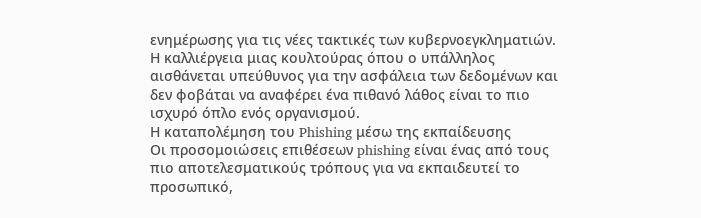ενημέρωσης για τις νέες τακτικές των κυβερνοεγκληματιών. Η καλλιέργεια μιας κουλτούρας όπου ο υπάλληλος αισθάνεται υπεύθυνος για την ασφάλεια των δεδομένων και δεν φοβάται να αναφέρει ένα πιθανό λάθος είναι το πιο ισχυρό όπλο ενός οργανισμού.
Η καταπολέμηση του Phishing μέσω της εκπαίδευσης
Οι προσομοιώσεις επιθέσεων phishing είναι ένας από τους πιο αποτελεσματικούς τρόπους για να εκπαιδευτεί το προσωπικό,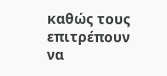καθώς τους επιτρέπουν να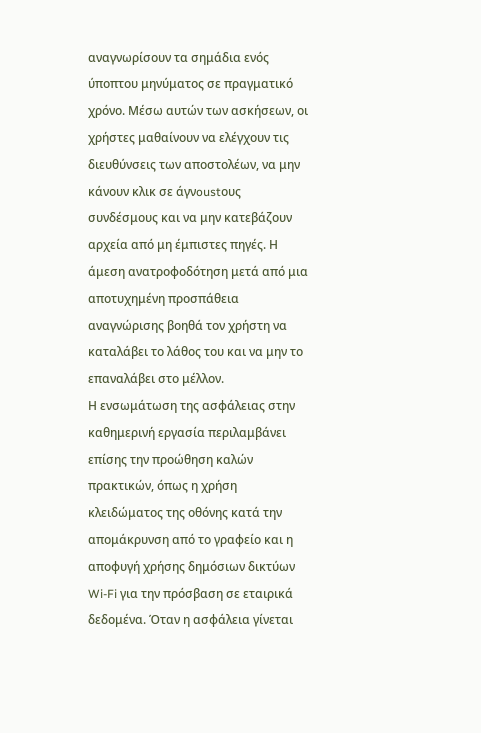αναγνωρίσουν τα σημάδια ενός ύποπτου μηνύματος σε πραγματικό χρόνο. Μέσω αυτών των ασκήσεων, οι χρήστες μαθαίνουν να ελέγχουν τις διευθύνσεις των αποστολέων, να μην κάνουν κλικ σε άγνoustους συνδέσμους και να μην κατεβάζουν αρχεία από μη έμπιστες πηγές. Η άμεση ανατροφοδότηση μετά από μια αποτυχημένη προσπάθεια αναγνώρισης βοηθά τον χρήστη να καταλάβει το λάθος του και να μην το επαναλάβει στο μέλλον.
Η ενσωμάτωση της ασφάλειας στην καθημερινή εργασία περιλαμβάνει επίσης την προώθηση καλών πρακτικών, όπως η χρήση κλειδώματος της οθόνης κατά την απομάκρυνση από το γραφείο και η αποφυγή χρήσης δημόσιων δικτύων Wi-Fi για την πρόσβαση σε εταιρικά δεδομένα. Όταν η ασφάλεια γίνεται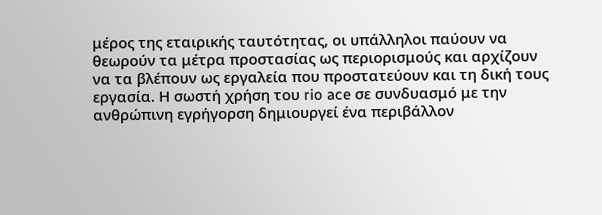μέρος της εταιρικής ταυτότητας, οι υπάλληλοι παύουν να θεωρούν τα μέτρα προστασίας ως περιορισμούς και αρχίζουν να τα βλέπουν ως εργαλεία που προστατεύουν και τη δική τους εργασία. Η σωστή χρήση του rio ace σε συνδυασμό με την ανθρώπινη εγρήγορση δημιουργεί ένα περιβάλλον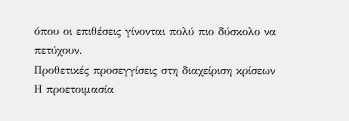όπου οι επιθέσεις γίνονται πολύ πιο δύσκολο να πετύχουν.
Προθετικές προσεγγίσεις στη διαχείριση κρίσεων
Η προετοιμασία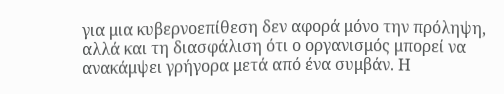για μια κυβερνοεπίθεση δεν αφορά μόνο την πρόληψη, αλλά και τη διασφάλιση ότι ο οργανισμός μπορεί να ανακάμψει γρήγορα μετά από ένα συμβάν. Η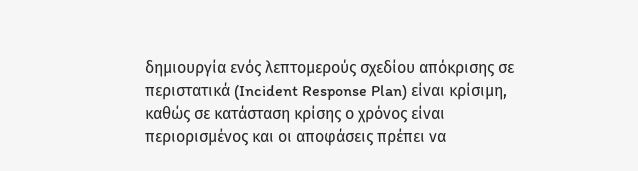δημιουργία ενός λεπτομερούς σχεδίου απόκρισης σε περιστατικά (Incident Response Plan) είναι κρίσιμη, καθώς σε κατάσταση κρίσης ο χρόνος είναι περιορισμένος και οι αποφάσεις πρέπει να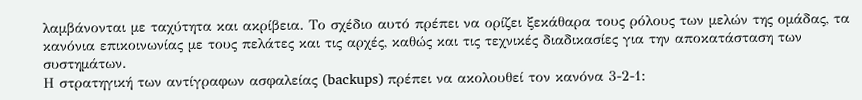λαμβάνονται με ταχύτητα και ακρίβεια. Το σχέδιο αυτό πρέπει να ορίζει ξεκάθαρα τους ρόλους των μελών της ομάδας, τα κανόνια επικοινωνίας με τους πελάτες και τις αρχές, καθώς και τις τεχνικές διαδικασίες για την αποκατάσταση των συστημάτων.
Η στρατηγική των αντίγραφων ασφαλείας (backups) πρέπει να ακολουθεί τον κανόνα 3-2-1: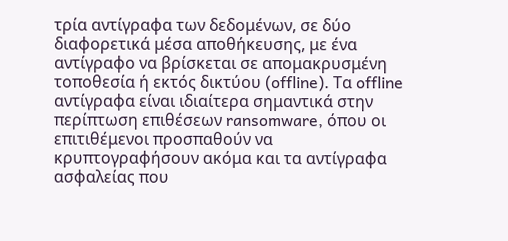τρία αντίγραφα των δεδομένων, σε δύο διαφορετικά μέσα αποθήκευσης, με ένα αντίγραφο να βρίσκεται σε απομακρυσμένη τοποθεσία ή εκτός δικτύου (offline). Τα offline αντίγραφα είναι ιδιαίτερα σημαντικά στην περίπτωση επιθέσεων ransomware, όπου οι επιτιθέμενοι προσπαθούν να κρυπτογραφήσουν ακόμα και τα αντίγραφα ασφαλείας που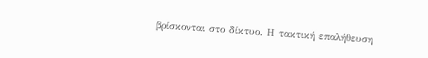βρίσκονται στο δίκτυο. Η τακτική επαλήθευση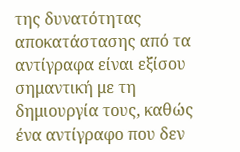της δυνατότητας αποκατάστασης από τα αντίγραφα είναι εξίσου σημαντική με τη δημιουργία τους, καθώς ένα αντίγραφο που δεν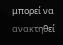μπορεί να ανακτηθεί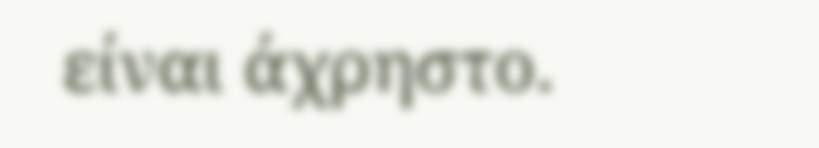είναι άχρηστο.